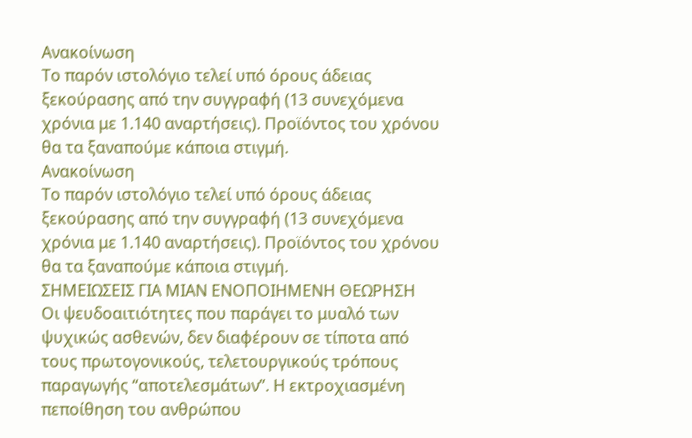Ανακοίνωση
Το παρόν ιστολόγιο τελεί υπό όρους άδειας ξεκούρασης από την συγγραφή (13 συνεχόμενα χρόνια με 1.140 αναρτήσεις). Προϊόντος του χρόνου θα τα ξαναπούμε κάποια στιγμή.
Ανακοίνωση
Το παρόν ιστολόγιο τελεί υπό όρους άδειας ξεκούρασης από την συγγραφή (13 συνεχόμενα χρόνια με 1.140 αναρτήσεις). Προϊόντος του χρόνου θα τα ξαναπούμε κάποια στιγμή.
ΣΗΜΕΙΩΣΕΙΣ ΓΙΑ ΜΙΑΝ ΕΝΟΠΟΙΗΜΕΝΗ ΘΕΩΡΗΣΗ
Οι ψευδοαιτιότητες που παράγει το μυαλό των ψυχικώς ασθενών, δεν διαφέρουν σε τίποτα από τους πρωτογονικούς, τελετουργικούς τρόπους παραγωγής “αποτελεσμάτων”. Η εκτροχιασμένη πεποίθηση του ανθρώπου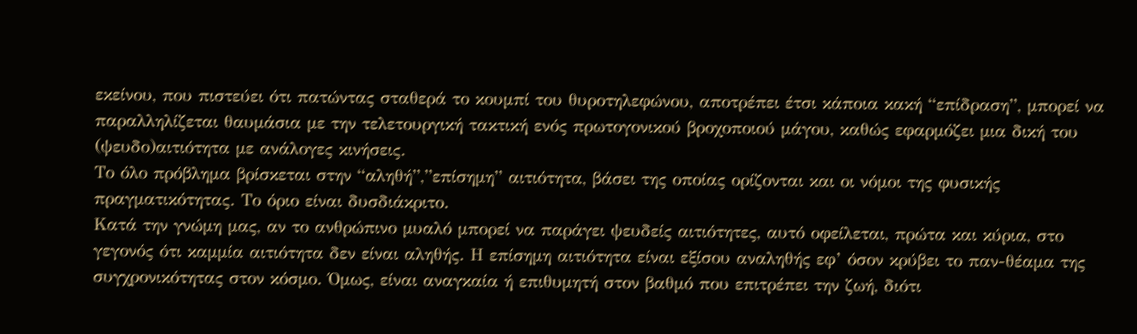εκείνου, που πιστεύει ότι πατώντας σταθερά το κουμπί του θυροτηλεφώνου, αποτρέπει έτσι κάποια κακή “επίδραση”, μπορεί να παραλληλίζεται θαυμάσια με την τελετουργική τακτική ενός πρωτογονικού βροχοποιού μάγου, καθώς εφαρμόζει μια δική του (ψευδο)αιτιότητα με ανάλογες κινήσεις.
Το όλο πρόβλημα βρίσκεται στην “αληθή”,”επίσημη” αιτιότητα, βάσει της οποίας ορίζονται και οι νόμοι της φυσικής πραγματικότητας. Το όριο είναι δυσδιάκριτο.
Κατά την γνώμη μας, αν το ανθρώπινο μυαλό μπορεί να παράγει ψευδείς αιτιότητες, αυτό οφείλεται, πρώτα και κύρια, στο γεγονός ότι καμμία αιτιότητα δεν είναι αληθής. Η επίσημη αιτιότητα είναι εξίσου αναληθής εφ’ όσον κρύβει το παν-θέαμα της συγχρονικότητας στον κόσμο. Όμως, είναι αναγκαία ή επιθυμητή στον βαθμό που επιτρέπει την ζωή, διότι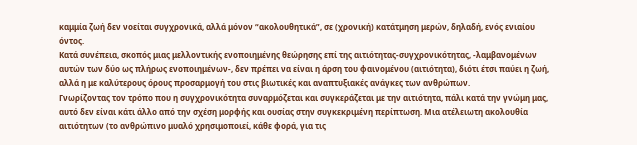καμμία ζωή δεν νοείται συγχρονικά, αλλά μόνον “ακολουθητικά”, σε (χρονική) κατάτμηση μερών, δηλαδή, ενός ενιαίου όντος.
Κατά συνέπεια, σκοπός μιας μελλοντικής ενοποιημένης θεώρησης επί της αιτιότητας-συγχρονικότητας, -λαμβανομένων αυτών των δύο ως πλήρως ενοποιημένων-, δεν πρέπει να είναι η άρση του φαινομένου (αιτιότητα), διότι έτσι παύει η ζωή, αλλά η με καλύτερους όρους προσαρμογή του στις βιωτικές και αναπτυξιακές ανάγκες των ανθρώπων.
Γνωρίζοντας τον τρόπο που η συγχρονικότητα συναρμόζεται και συγκεράζεται με την αιτιότητα, πάλι κατά την γνώμη μας, αυτό δεν είναι κάτι άλλο από την σχέση μορφής και ουσίας στην συγκεκριμένη περίπτωση. Μια ατέλειωτη ακολουθία αιτιότητων (το ανθρώπινο μυαλό χρησιμοποιεί, κάθε φορά, για τις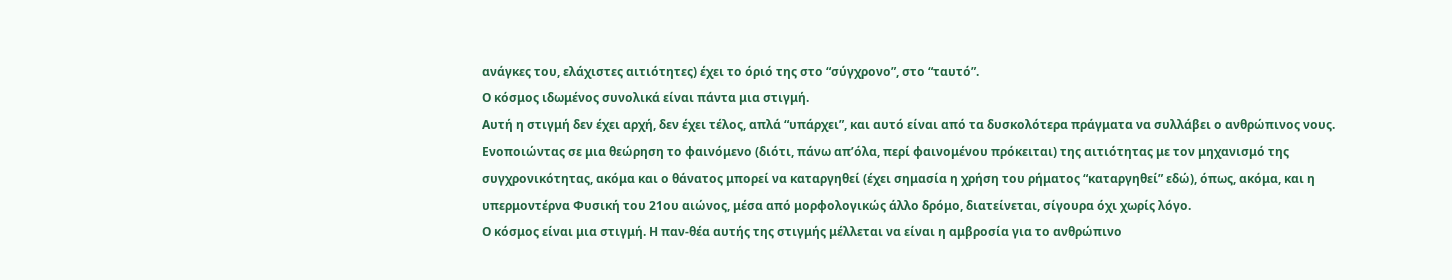ανάγκες του, ελάχιστες αιτιότητες) έχει το όριό της στο “σύγχρονο”, στο “ταυτό”.
Ο κόσμος ιδωμένος συνολικά είναι πάντα μια στιγμή.
Αυτή η στιγμή δεν έχει αρχή, δεν έχει τέλος, απλά “υπάρχει”, και αυτό είναι από τα δυσκολότερα πράγματα να συλλάβει ο ανθρώπινος νους.
Ενοποιώντας σε μια θεώρηση το φαινόμενο (διότι, πάνω απ’όλα, περί φαινομένου πρόκειται) της αιτιότητας με τον μηχανισμό της συγχρονικότητας, ακόμα και ο θάνατος μπορεί να καταργηθεί (έχει σημασία η χρήση του ρήματος “καταργηθεί” εδώ), όπως, ακόμα, και η υπερμοντέρνα Φυσική του 21ου αιώνος, μέσα από μορφολογικώς άλλο δρόμο, διατείνεται, σίγουρα όχι χωρίς λόγο.
Ο κόσμος είναι μια στιγμή. Η παν-θέα αυτής της στιγμής μέλλεται να είναι η αμβροσία για το ανθρώπινο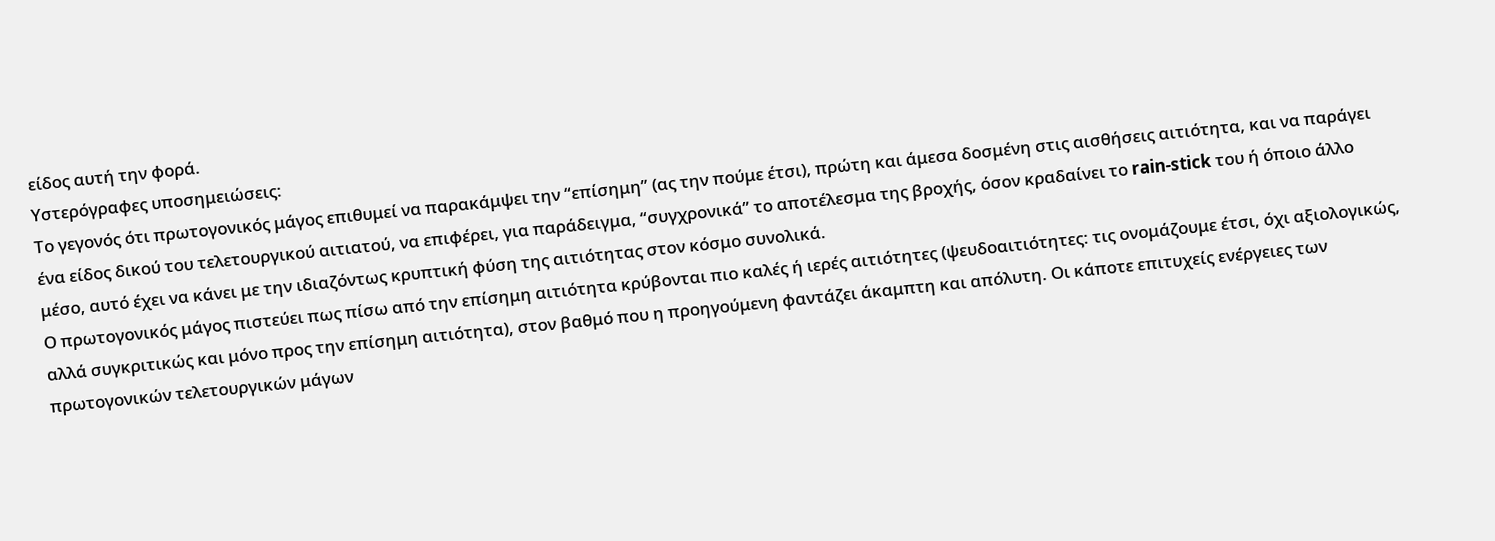είδος αυτή την φορά.
Υστερόγραφες υποσημειώσεις:
Το γεγονός ότι πρωτογονικός μάγος επιθυμεί να παρακάμψει την “επίσημη” (ας την πούμε έτσι), πρώτη και άμεσα δοσμένη στις αισθήσεις αιτιότητα, και να παράγει ένα είδος δικού του τελετουργικού αιτιατού, να επιφέρει, για παράδειγμα, “συγχρονικά” το αποτέλεσμα της βροχής, όσον κραδαίνει το rain-stick του ή όποιο άλλο μέσο, αυτό έχει να κάνει με την ιδιαζόντως κρυπτική φύση της αιτιότητας στον κόσμο συνολικά.
Ο πρωτογονικός μάγος πιστεύει πως πίσω από την επίσημη αιτιότητα κρύβονται πιο καλές ή ιερές αιτιότητες (ψευδοαιτιότητες: τις ονομάζουμε έτσι, όχι αξιολογικώς, αλλά συγκριτικώς και μόνο προς την επίσημη αιτιότητα), στον βαθμό που η προηγούμενη φαντάζει άκαμπτη και απόλυτη. Οι κάποτε επιτυχείς ενέργειες των πρωτογονικών τελετουργικών μάγων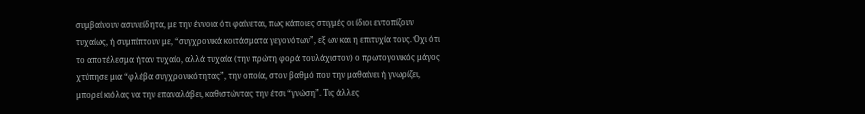συμβαίνουν ασυνείδητα, με την έννοια ότι φαίνεται, πως κάποιες στιγμές οι ίδιοι εντοπίζουν τυχαίως, ή συμπίπτουν με, “συγχρονικά κοιτάσματα γεγονότων”, εξ ων και η επιτυχία τους. Όχι ότι το αποτέλεσμα ήταν τυχαίο, αλλά τυχαία (την πρώτη φορά τουλάχιστον) ο πρωτογονικός μάγος χτύπησε μια “φλέβα συγχρονικότητας”, την οποία, στον βαθμό που την μαθαίνει ή γνωρίζει, μπορεί κιόλας να την επαναλάβει, καθιστώντας την έτσι “γνώση”. Τις άλλες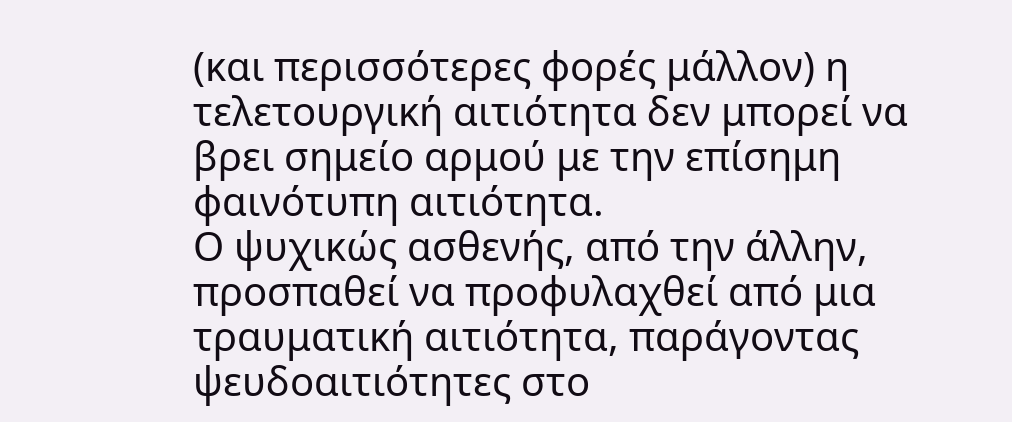(και περισσότερες φορές μάλλον) η τελετουργική αιτιότητα δεν μπορεί να βρει σημείο αρμού με την επίσημη φαινότυπη αιτιότητα.
Ο ψυχικώς ασθενής, από την άλλην, προσπαθεί να προφυλαχθεί από μια τραυματική αιτιότητα, παράγοντας ψευδοαιτιότητες στο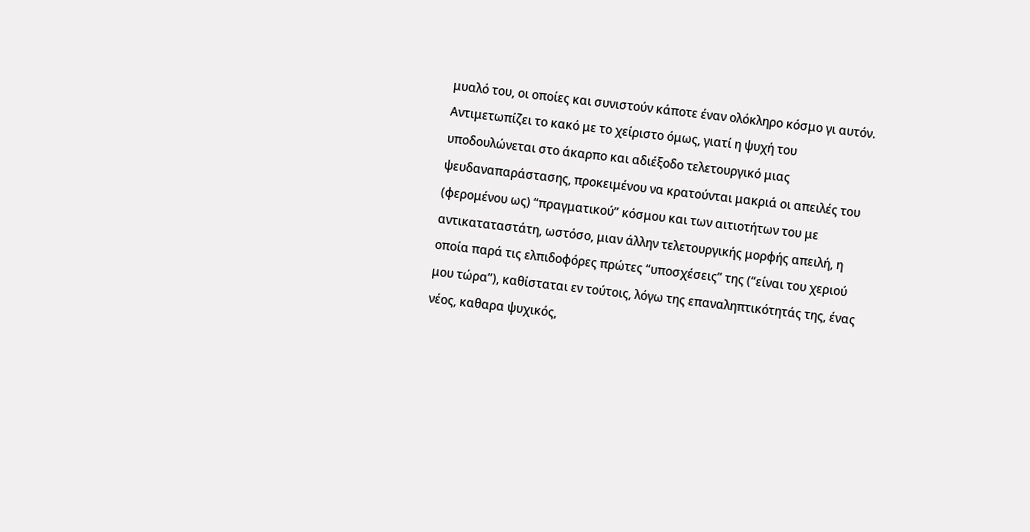μυαλό του, οι οποίες και συνιστούν κάποτε έναν ολόκληρο κόσμο γι αυτόν. Αντιμετωπίζει το κακό με το χείριστο όμως, γιατί η ψυχή του υποδουλώνεται στο άκαρπο και αδιέξοδο τελετουργικό μιας ψευδαναπαράστασης, προκειμένου να κρατούνται μακριά οι απειλές του (φερομένου ως) “πραγματικού” κόσμου και των αιτιοτήτων του με αντικαταταστάτη, ωστόσο, μιαν άλλην τελετουργικής μορφής απειλή, η οποία παρά τις ελπιδοφόρες πρώτες “υποσχέσεις” της (“είναι του χεριού μου τώρα”), καθίσταται εν τούτοις, λόγω της επαναληπτικότητάς της, ένας νέος, καθαρα ψυχικός,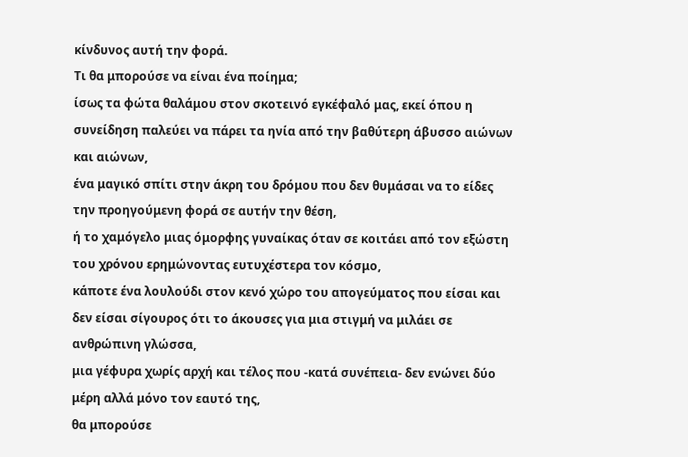κίνδυνος αυτή την φορά.
Τι θα μπορούσε να είναι ένα ποίημα;
ίσως τα φώτα θαλάμου στον σκοτεινό εγκέφαλό μας, εκεί όπου η συνείδηση παλεύει να πάρει τα ηνία από την βαθύτερη άβυσσο αιώνων και αιώνων,
ένα μαγικό σπίτι στην άκρη του δρόμου που δεν θυμάσαι να το είδες την προηγούμενη φορά σε αυτήν την θέση,
ή το χαμόγελο μιας όμορφης γυναίκας όταν σε κοιτάει από τον εξώστη του χρόνου ερημώνοντας ευτυχέστερα τον κόσμο,
κάποτε ένα λουλούδι στον κενό χώρο του απογεύματος που είσαι και δεν είσαι σίγουρος ότι το άκουσες για μια στιγμή να μιλάει σε ανθρώπινη γλώσσα,
μια γέφυρα χωρίς αρχή και τέλος που -κατά συνέπεια- δεν ενώνει δύο μέρη αλλά μόνο τον εαυτό της,
θα μπορούσε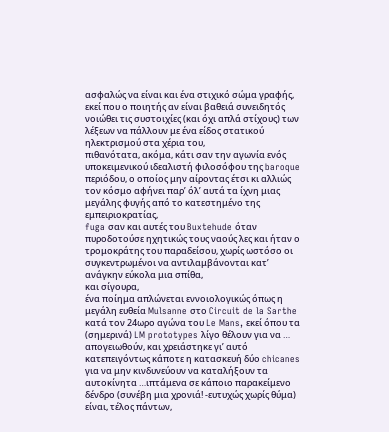ασφαλώς να είναι και ένα στιχικό σώμα γραφής, εκεί που ο ποιητής αν είναι βαθειά συνειδητός νοιώθει τις συστοιχίες (και όχι απλά στίχους) των λέξεων να πάλλουν με ένα είδος στατικού ηλεκτρισμού στα χέρια του,
πιθανότατα, ακόμα, κάτι σαν την αγωνία ενός υποκειμενικού ιδεαλιστή φιλοσόφου της baroque περιόδου, ο οποίος μην αίροντας έτσι κι αλλιώς τον κόσμο αφήνει παρ’ όλ’ αυτά τα ίχνη μιας μεγάλης φυγής από το κατεστημένο της εμπειριοκρατίας,
fuga σαν και αυτές του Buxtehude όταν πυροδοτούσε ηχητικώς τους ναούς λες και ήταν ο τρομοκράτης του παραδείσου, χωρίς ωστόσο οι συγκεντρωμένοι να αντιλαμβάνονται κατ’ ανάγκην εύκολα μια σπίθα,
και σίγουρα,
ένα ποίημα απλώνεται εννοιολογικώς όπως η μεγάλη ευθεία Mulsanne στο Circuit de la Sarthe κατά τον 24ωρο αγώνα του Le Mans, εκεί όπου τα (σημερινά) LM prototypes λίγο θέλουν για να … απογειωθούν, και χρειάστηκε γι’ αυτό κατεπειγόντως κάποτε η κατασκευή δύο chicanes για να μην κινδυνεύουν να καταλήξουν τα αυτοκίνητα …ιπτάμενα σε κάποιο παρακείμενο δένδρο (συνέβη μια χρονιά! -ευτυχώς χωρίς θύμα)
είναι, τέλος πάντων,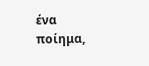ένα ποίημα,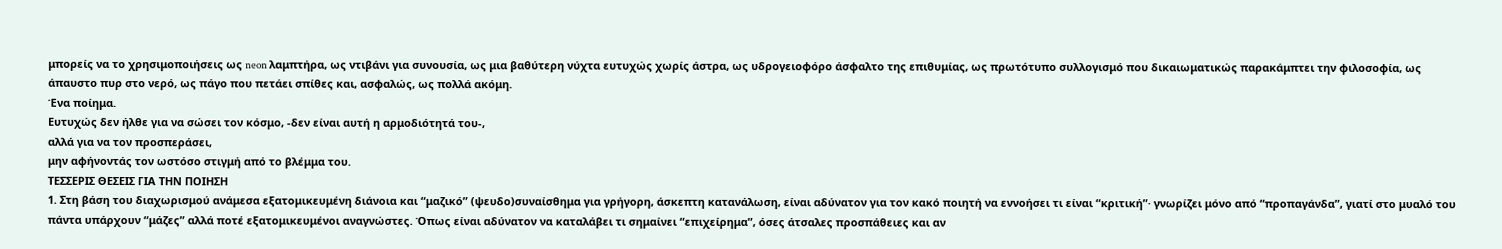μπορείς να το χρησιμοποιήσεις ως neon λαμπτήρα, ως ντιβάνι για συνουσία, ως μια βαθύτερη νύχτα ευτυχώς χωρίς άστρα, ως υδρογειοφόρο άσφαλτο της επιθυμίας, ως πρωτότυπο συλλογισμό που δικαιωματικώς παρακάμπτει την φιλοσοφία, ως άπαυστο πυρ στο νερό, ως πάγο που πετάει σπίθες και, ασφαλώς, ως πολλά ακόμη.
Ένα ποίημα.
Ευτυχώς δεν ήλθε για να σώσει τον κόσμο, -δεν είναι αυτή η αρμοδιότητά του-,
αλλά για να τον προσπεράσει,
μην αφήνοντάς τον ωστόσο στιγμή από το βλέμμα του.
ΤΕΣΣΕΡΙΣ ΘΕΣΕΙΣ ΓΙΑ ΤΗΝ ΠΟΙΗΣΗ
1. Στη βάση του διαχωρισμού ανάμεσα εξατομικευμένη διάνοια και “μαζικό” (ψευδο)συναίσθημα για γρήγορη, άσκεπτη κατανάλωση, είναι αδύνατον για τον κακό ποιητή να εννοήσει τι είναι “κριτική”· γνωρίζει μόνο από “προπαγάνδα”, γιατί στο μυαλό του πάντα υπάρχουν “μάζες” αλλά ποτέ εξατομικευμένοι αναγνώστες. Όπως είναι αδύνατον να καταλάβει τι σημαίνει “επιχείρημα”, όσες άτσαλες προσπάθειες και αν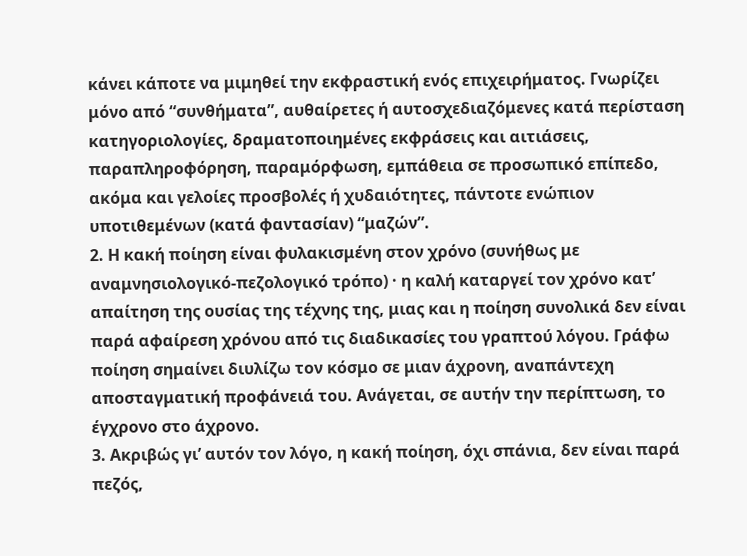κάνει κάποτε να μιμηθεί την εκφραστική ενός επιχειρήματος. Γνωρίζει μόνο από “συνθήματα”, αυθαίρετες ή αυτοσχεδιαζόμενες κατά περίσταση κατηγοριολογίες, δραματοποιημένες εκφράσεις και αιτιάσεις, παραπληροφόρηση, παραμόρφωση, εμπάθεια σε προσωπικό επίπεδο, ακόμα και γελοίες προσβολές ή χυδαιότητες, πάντοτε ενώπιον υποτιθεμένων (κατά φαντασίαν) “μαζών”.
2. Η κακή ποίηση είναι φυλακισμένη στον χρόνο (συνήθως με αναμνησιολογικό-πεζολογικό τρόπο) · η καλή καταργεί τον χρόνο κατ’ απαίτηση της ουσίας της τέχνης της, μιας και η ποίηση συνολικά δεν είναι παρά αφαίρεση χρόνου από τις διαδικασίες του γραπτού λόγου. Γράφω ποίηση σημαίνει διυλίζω τον κόσμο σε μιαν άχρονη, αναπάντεχη αποσταγματική προφάνειά του. Ανάγεται, σε αυτήν την περίπτωση, το έγχρονο στο άχρονο.
3. Ακριβώς γι’ αυτόν τον λόγο, η κακή ποίηση, όχι σπάνια, δεν είναι παρά πεζός,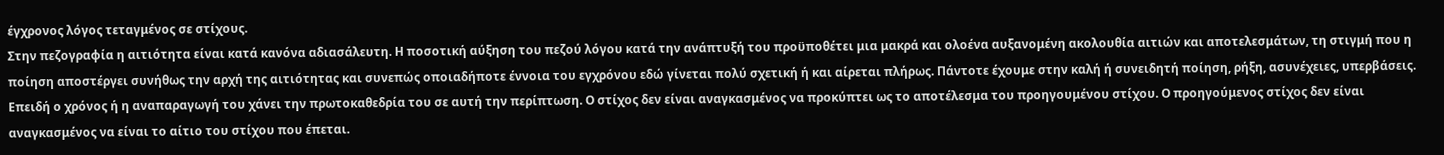έγχρονος λόγος τεταγμένος σε στίχους.
Στην πεζογραφία η αιτιότητα είναι κατά κανόνα αδιασάλευτη. Η ποσοτική αύξηση του πεζού λόγου κατά την ανάπτυξή του προϋποθέτει μια μακρά και ολοένα αυξανομένη ακολουθία αιτιών και αποτελεσμάτων, τη στιγμή που η ποίηση αποστέργει συνήθως την αρχή της αιτιότητας και συνεπώς οποιαδήποτε έννοια του εγχρόνου εδώ γίνεται πολύ σχετική ή και αίρεται πλήρως. Πάντοτε έχουμε στην καλή ή συνειδητή ποίηση, ρήξη, ασυνέχειες, υπερβάσεις. Επειδή ο χρόνος ή η αναπαραγωγή του χάνει την πρωτοκαθεδρία του σε αυτή την περίπτωση. Ο στίχος δεν είναι αναγκασμένος να προκύπτει ως το αποτέλεσμα του προηγουμένου στίχου. Ο προηγούμενος στίχος δεν είναι αναγκασμένος να είναι το αίτιο του στίχου που έπεται.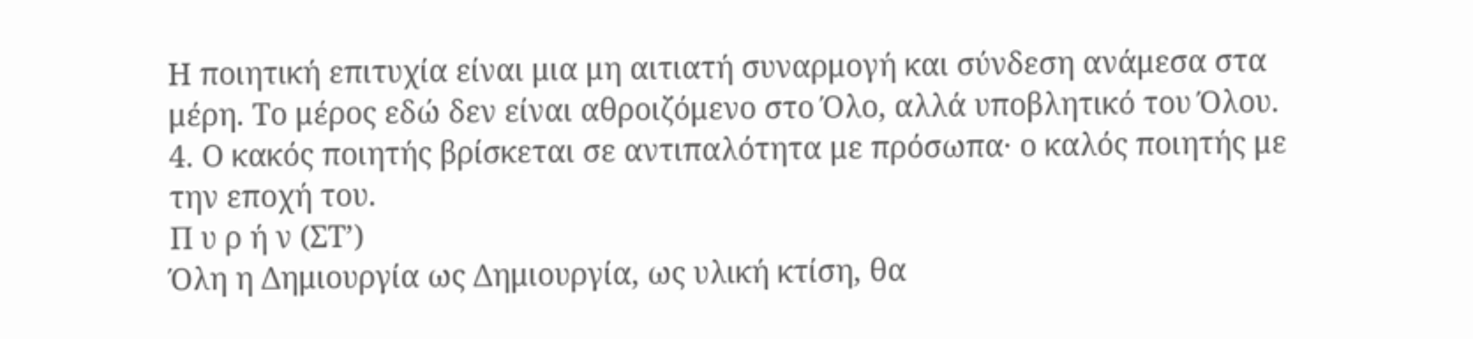Η ποιητική επιτυχία είναι μια μη αιτιατή συναρμογή και σύνδεση ανάμεσα στα μέρη. Το μέρος εδώ δεν είναι αθροιζόμενο στο Όλο, αλλά υποβλητικό του Όλου.
4. Ο κακός ποιητής βρίσκεται σε αντιπαλότητα με πρόσωπα· ο καλός ποιητής με την εποχή του.
Π υ ρ ή ν (ΣΤ’)
Όλη η Δημιουργία ως Δημιουργία, ως υλική κτίση, θα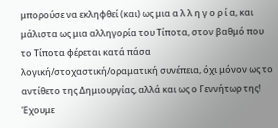μπορούσε να εκληφθεί (και) ως μια α λ λ η γ ο ρ ί α, και μάλιστα ως μια αλληγορία του Τίποτα, στον βαθμό που το Τίποτα φέρεται κατά πάσα λογική/στοχαστική/οραματική συνέπεια, όχι μόνον ως το αντίθετο της Δημιουργίας, αλλά και ως ο Γεννήτωρ της!
Έχουμε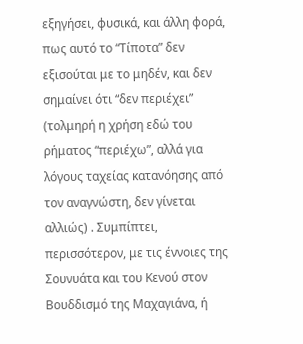εξηγήσει, φυσικά, και άλλη φορά, πως αυτό το “Τίποτα” δεν εξισούται με το μηδέν, και δεν σημαίνει ότι “δεν περιέχει” (τολμηρή η χρήση εδώ του ρήματος “περιέχω”, αλλά για λόγους ταχείας κατανόησης από τον αναγνώστη, δεν γίνεται αλλιώς) . Συμπίπτει, περισσότερον, με τις έννοιες της Σουνυάτα και του Κενού στον Βουδδισμό της Μαχαγιάνα, ή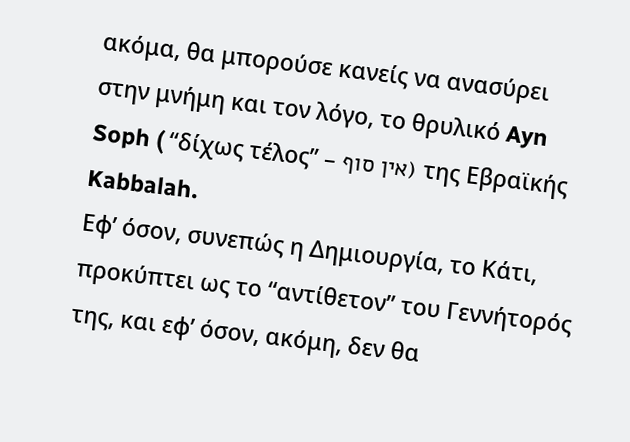ακόμα, θα μπορούσε κανείς να ανασύρει στην μνήμη και τον λόγο, το θρυλικό Ayn Soph ( “δίχως τέλος” – אין סוף) της Εβραϊκής Kabbalah.
Εφ’ όσον, συνεπώς η Δημιουργία, το Κάτι, προκύπτει ως το “αντίθετον” του Γεννήτορός της, και εφ’ όσον, ακόμη, δεν θα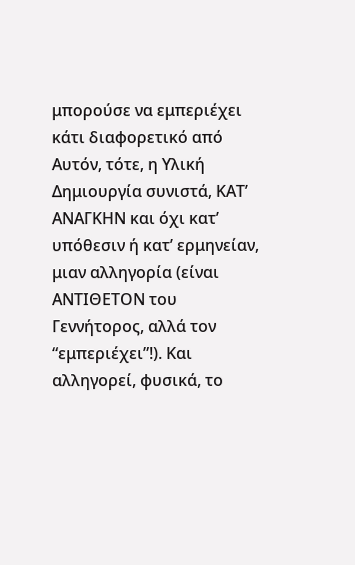μπορούσε να εμπεριέχει κάτι διαφορετικό από Αυτόν, τότε, η Υλική Δημιουργία συνιστά, ΚΑΤ’ ΑΝΑΓΚΗΝ και όχι κατ’ υπόθεσιν ή κατ’ ερμηνείαν, μιαν αλληγορία (είναι ΑΝΤΙΘΕΤΟΝ του Γεννήτορος, αλλά τον “εμπεριέχει”!). Και αλληγορεί, φυσικά, το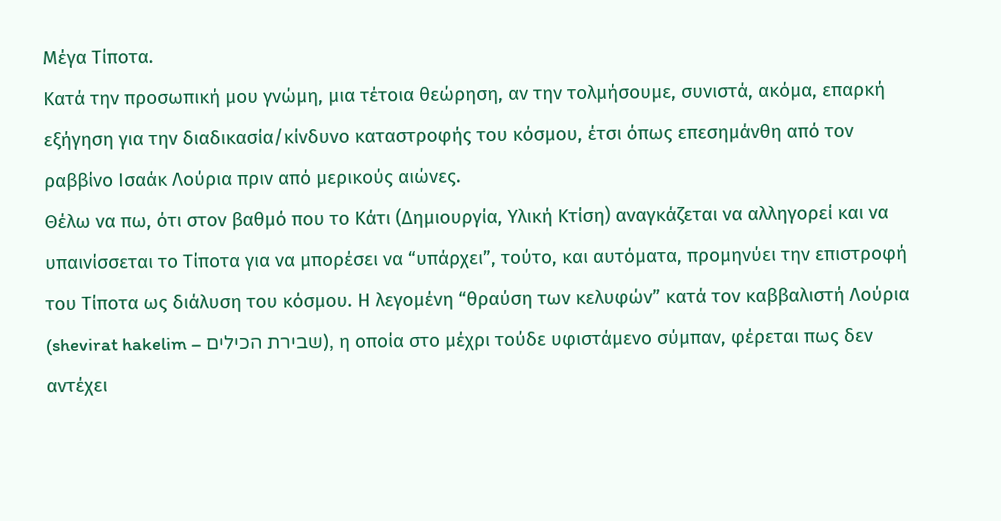Μέγα Τίποτα.
Κατά την προσωπική μου γνώμη, μια τέτοια θεώρηση, αν την τολμήσουμε, συνιστά, ακόμα, επαρκή εξήγηση για την διαδικασία/κίνδυνο καταστροφής του κόσμου, έτσι όπως επεσημάνθη από τον ραββίνο Ισαάκ Λούρια πριν από μερικούς αιώνες.
Θέλω να πω, ότι στον βαθμό που το Κάτι (Δημιουργία, Υλική Κτίση) αναγκάζεται να αλληγορεί και να υπαινίσσεται το Τίποτα για να μπορέσει να “υπάρχει”, τούτο, και αυτόματα, προμηνύει την επιστροφή του Τίποτα ως διάλυση του κόσμου. Η λεγομένη “θραύση των κελυφών” κατά τον καββαλιστή Λούρια (shevirat hakelim – שבירת הכילים), η οποία στο μέχρι τούδε υφιστάμενο σύμπαν, φέρεται πως δεν αντέχει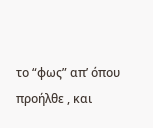το “φως” απ’ όπου προήλθε , και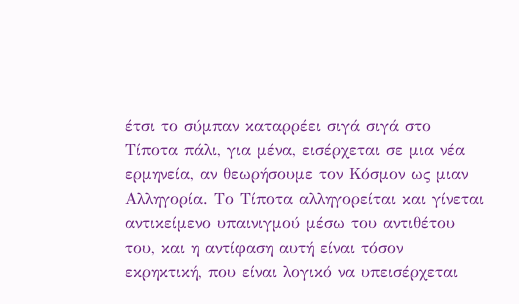έτσι το σύμπαν καταρρέει σιγά σιγά στο Τίποτα πάλι, για μένα, εισέρχεται σε μια νέα ερμηνεία, αν θεωρήσουμε τον Κόσμον ως μιαν Αλληγορία. Το Τίποτα αλληγορείται και γίνεται αντικείμενο υπαινιγμού μέσω του αντιθέτου του, και η αντίφαση αυτή είναι τόσον εκρηκτική, που είναι λογικό να υπεισέρχεται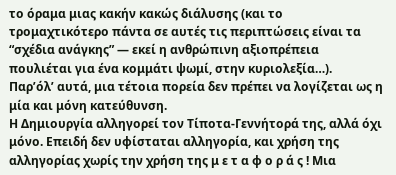το όραμα μιας κακήν κακώς διάλυσης (και το τρομαχτικότερο πάντα σε αυτές τις περιπτώσεις είναι τα “σχέδια ανάγκης” — εκεί η ανθρώπινη αξιοπρέπεια πουλιέται για ένα κομμάτι ψωμί, στην κυριολεξία…).
Παρ’όλ’ αυτά, μια τέτοια πορεία δεν πρέπει να λογίζεται ως η μία και μόνη κατεύθυνση.
Η Δημιουργία αλληγορεί τον Τίποτα-Γεννήτορά της, αλλά όχι μόνο. Επειδή δεν υφίσταται αλληγορία, και χρήση της αλληγορίας χωρίς την χρήση της μ ε τ α φ ο ρ ά ς ! Μια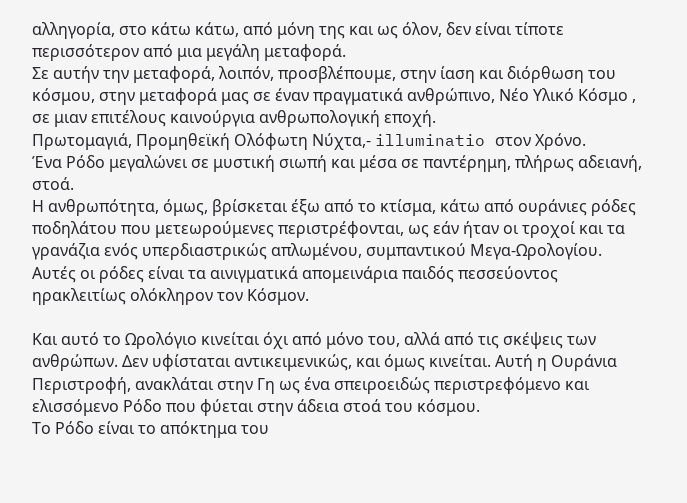αλληγορία, στο κάτω κάτω, από μόνη της και ως όλον, δεν είναι τίποτε περισσότερον από μια μεγάλη μεταφορά.
Σε αυτήν την μεταφορά, λοιπόν, προσβλέπουμε, στην ίαση και διόρθωση του κόσμου, στην μεταφορά μας σε έναν πραγματικά ανθρώπινο, Νέο Υλικό Κόσμο , σε μιαν επιτέλους καινούργια ανθρωπολογική εποχή.
Πρωτομαγιά, Προμηθεϊκή Ολόφωτη Νύχτα,- illuminatio στον Χρόνο.
Ένα Ρόδο μεγαλώνει σε μυστική σιωπή και μέσα σε παντέρημη, πλήρως αδειανή, στοά.
Η ανθρωπότητα, όμως, βρίσκεται έξω από το κτίσμα, κάτω από ουράνιες ρόδες ποδηλάτου που μετεωρούμενες περιστρέφονται, ως εάν ήταν οι τροχοί και τα γρανάζια ενός υπερδιαστρικώς απλωμένου, συμπαντικού Μεγα-Ωρολογίου.
Αυτές οι ρόδες είναι τα αινιγματικά απομεινάρια παιδός πεσσεύοντος ηρακλειτίως ολόκληρον τον Κόσμον.

Και αυτό το Ωρολόγιο κινείται όχι από μόνο του, αλλά από τις σκέψεις των ανθρώπων. Δεν υφίσταται αντικειμενικώς, και όμως κινείται. Αυτή η Ουράνια Περιστροφή, ανακλάται στην Γη ως ένα σπειροειδώς περιστρεφόμενο και ελισσόμενο Ρόδο που φύεται στην άδεια στοά του κόσμου.
Το Ρόδο είναι το απόκτημα του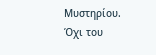Μυστηρίου.
Όχι του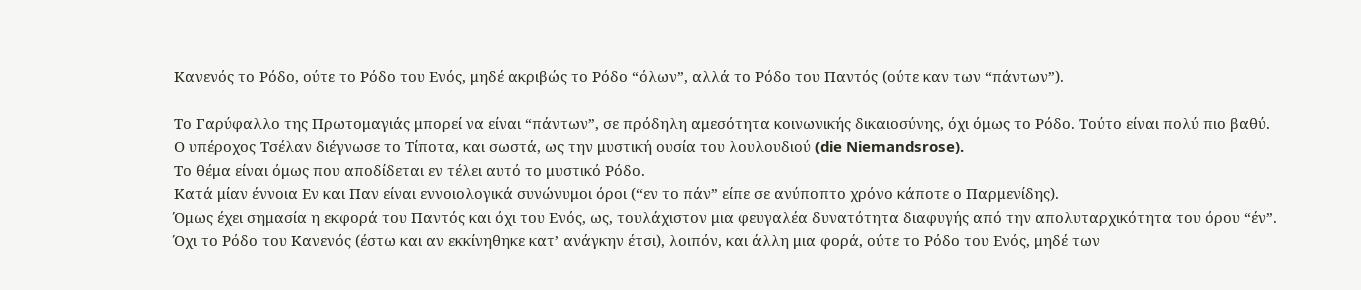Κανενός το Ρόδο, ούτε το Ρόδο του Ενός, μηδέ ακριβώς το Ρόδο “όλων”, αλλά το Ρόδο του Παντός (ούτε καν των “πάντων”).

Το Γαρύφαλλο της Πρωτομαγιάς μπορεί να είναι “πάντων”, σε πρόδηλη αμεσότητα κοινωνικής δικαιοσύνης, όχι όμως το Ρόδο. Τούτο είναι πολύ πιο βαθύ.
Ο υπέροχος Τσέλαν διέγνωσε το Τίποτα, και σωστά, ως την μυστική ουσία του λουλουδιού (die Niemandsrose).
Το θέμα είναι όμως που αποδίδεται εν τέλει αυτό το μυστικό Ρόδο.
Κατά μίαν έννοια Εν και Παν είναι εννοιολογικά συνώνυμοι όροι (“εν το πάν” είπε σε ανύποπτο χρόνο κάποτε ο Παρμενίδης).
Όμως έχει σημασία η εκφορά του Παντός και όχι του Ενός, ως, τουλάχιστον μια φευγαλέα δυνατότητα διαφυγής από την απολυταρχικότητα του όρου “έν”.
Όχι το Ρόδο του Κανενός (έστω και αν εκκίνηθηκε κατ’ ανάγκην έτσι), λοιπόν, και άλλη μια φορά, ούτε το Ρόδο του Ενός, μηδέ των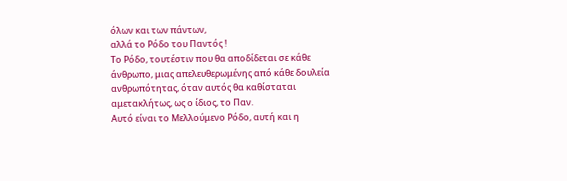όλων και των πάντων,
αλλά το Ρόδο του Παντός !
Το Ρόδο, τουτέστιν που θα αποδίδεται σε κάθε άνθρωπο, μιας απελευθερωμένης από κάθε δουλεία ανθρωπότητας, όταν αυτός θα καθίσταται αμετακλήτως, ως ο ίδιος, το Παν.
Αυτό είναι το Μελλούμενο Ρόδο, αυτή και η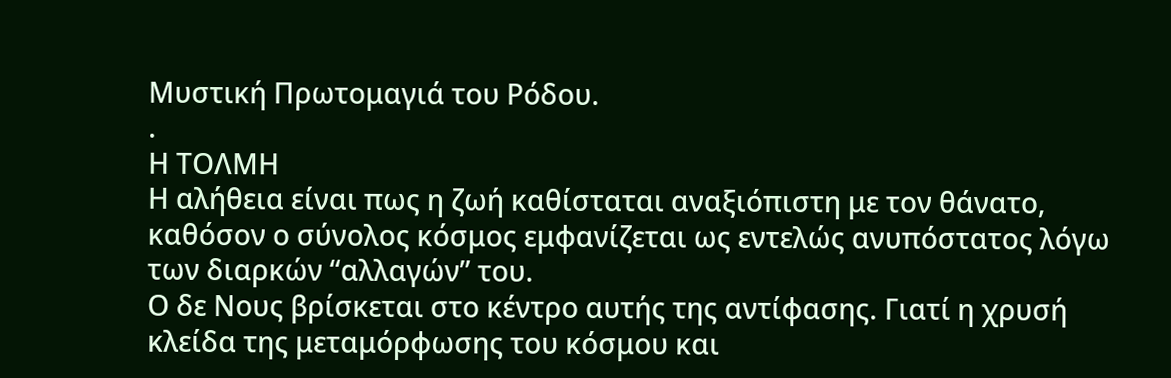Μυστική Πρωτομαγιά του Ρόδου.
.
Η ΤΟΛΜΗ
Η αλήθεια είναι πως η ζωή καθίσταται αναξιόπιστη με τον θάνατο, καθόσον ο σύνολος κόσμος εμφανίζεται ως εντελώς ανυπόστατος λόγω των διαρκών “αλλαγών” του.
Ο δε Νους βρίσκεται στο κέντρο αυτής της αντίφασης. Γιατί η χρυσή κλείδα της μεταμόρφωσης του κόσμου και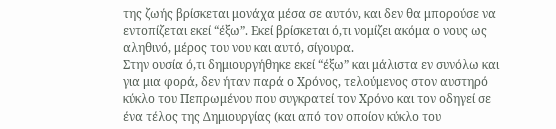της ζωής βρίσκεται μονάχα μέσα σε αυτόν, και δεν θα μπορούσε να εντοπίζεται εκεί “έξω”. Εκεί βρίσκεται ό,τι νομίζει ακόμα ο νους ως αληθινό, μέρος του νου και αυτό, σίγουρα.
Στην ουσία ό,τι δημιουργήθηκε εκεί “έξω” και μάλιστα εν συνόλω και για μια φορά, δεν ήταν παρά ο Χρόνος, τελούμενος στον αυστηρό κύκλο του Πεπρωμένου που συγκρατεί τον Χρόνο και τον οδηγεί σε ένα τέλος της Δημιουργίας (και από τον οποίον κύκλο του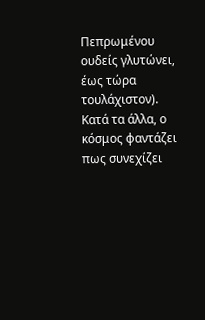Πεπρωμένου ουδείς γλυτώνει, έως τώρα τουλάχιστον). Κατά τα άλλα, ο κόσμος φαντάζει πως συνεχίζει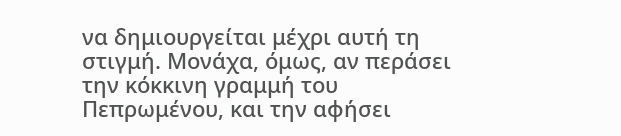να δημιουργείται μέχρι αυτή τη στιγμή. Μονάχα, όμως, αν περάσει την κόκκινη γραμμή του Πεπρωμένου, και την αφήσει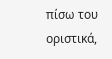πίσω του οριστικά,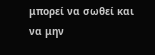μπορεί να σωθεί και να μην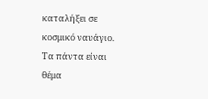καταλήξει σε κοσμικό ναυάγιο.
Τα πάντα είναι θέμα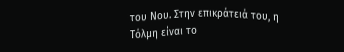του Νου. Στην επικράτειά του, η Τόλμη είναι το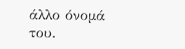άλλο όνομά του.